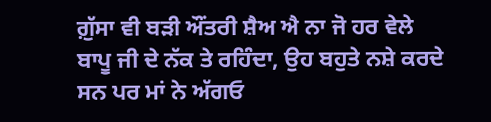ਗ਼ੁੱਸਾ ਵੀ ਬੜੀ ਔਂਤਰੀ ਸ਼ੈਅ ਐ ਨਾ ਜੋ ਹਰ ਵੇਲੇ ਬਾਪੂ ਜੀ ਦੇ ਨੱਕ ਤੇ ਰਹਿੰਦਾ, ਉਹ ਬਹੁਤੇ ਨਸ਼ੇ ਕਰਦੇ ਸਨ ਪਰ ਮਾਂ ਨੇ ਅੱਗਓ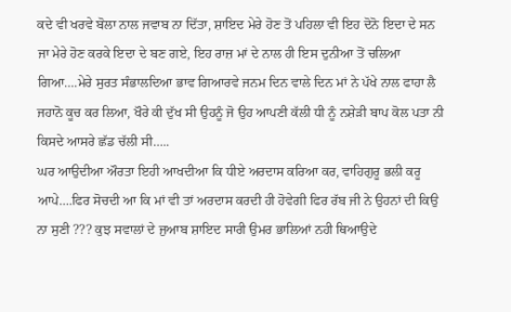ਕਦੇ ਵੀ ਖਰਵੇ ਬੋਲਾ ਨਾਲ ਜਵਾਬ ਨਾ ਦਿੱਤਾ, ਸ਼ਾਇਦ ਮੇਰੇ ਹੋਣ ਤੋਂ ਪਹਿਲਾ ਵੀ ਇਹ ਦੋਨੋ ਇਦਾ ਦੇ ਸਨ ਜਾ ਮੇਰੇ ਹੋਣ ਕਰਕੇ ਇਦਾ ਦੇ ਬਣ ਗਏ, ਇਹ ਰਾਜ਼ ਮਾਂ ਦੇ ਨਾਲ ਹੀ ਇਸ ਦੁਨੀਆ ਤੋਂ ਚਲਿਆ ਗਿਆ….ਮੇਰੇ ਸੁਰਤ ਸੰਭਾਲਦਿਆ ਭਾਵ ਗਿਆਰਵੇ ਜਨਮ ਦਿਨ ਵਾਲੇ ਦਿਨ ਮਾਂ ਨੇ ਪੱਖੇ ਨਾਲ ਫਾਹਾ ਲੈ ਜਹਾਨੋ ਕੂਚ ਕਰ ਲਿਆ, ਖੌਰੇ ਕੀ ਦੁੱਖ ਸੀ ਉਹਨੂੰ ਜੋ ਉਹ ਆਪਣੀ ਕੱਲੀ ਧੀ ਨੂੰ ਨਸ਼ੇੜੀ ਬਾਪ ਕੋਲ ਪਤਾ ਨੀ ਕਿਸਦੇ ਆਸਰੇ ਛੱਡ ਚੱਲੀ ਸੀ…..
ਘਰ ਆਉਦੀਆ ਔਰਤਾ ਇਹੀ ਆਖਦੀਆ ਕਿ ਧੀਏ ਅਰਦਾਸ ਕਰਿਆ ਕਰ, ਵਾਹਿਗੁਰੂ ਭਲੀ ਕਰੂ ਆਪੇ….ਫਿਰ ਸੋਚਦੀ ਆ ਕਿ ਮਾਂ ਵੀ ਤਾਂ ਅਰਦਾਸ ਕਰਦੀ ਹੀ ਹੋਵੇਗੀ ਫਿਰ ਰੱਬ ਜੀ ਨੇ ਉਹਨਾਂ ਦੀ ਕਿਉ ਨਾ ਸੁਣੀ ??? ਕੁਝ ਸਵਾਲਾਂ ਦੇ ਜੁਆਬ ਸ਼ਾਇਦ ਸਾਰੀ ਉਮਰ ਭਾਲਿਆਂ ਨਹੀ ਥਿਆਉਦੇ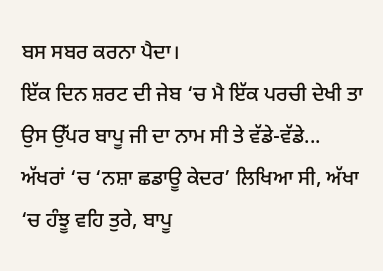ਬਸ ਸਬਰ ਕਰਨਾ ਪੈਦਾ।
ਇੱਕ ਦਿਨ ਸ਼ਰਟ ਦੀ ਜੇਬ ‘ਚ ਮੈ ਇੱਕ ਪਰਚੀ ਦੇਖੀ ਤਾ ਉਸ ਉੱਪਰ ਬਾਪੂ ਜੀ ਦਾ ਨਾਮ ਸੀ ਤੇ ਵੱਡੇ-ਵੱਡੇ...
ਅੱਖਰਾਂ ‘ਚ ‘ਨਸ਼ਾ ਛਡਾਊ ਕੇਦਰ’ ਲਿਖਿਆ ਸੀ, ਅੱਖਾ ‘ਚ ਹੰਝੂ ਵਹਿ ਤੁਰੇ, ਬਾਪੂ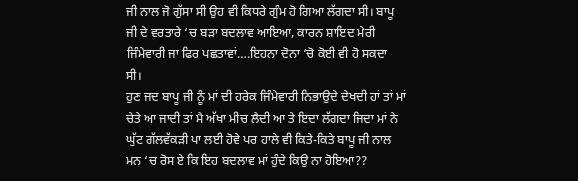ਜੀ ਨਾਲ ਜੋ ਗੁੱਸਾ ਸੀ ਉਹ ਵੀ ਕਿਧਰੇ ਗੁੰਮ ਹੋ ਗਿਆ ਲੱਗਦਾ ਸੀ। ਬਾਪੂ ਜੀ ਦੇ ਵਰਤਾਰੇ ‘ਚ ਬੜਾ ਬਦਲਾਵ ਆਇਆ, ਕਾਰਨ ਸ਼ਾਇਦ ਮੇਰੀ ਜਿੰਮੇਵਾਰੀ ਜਾ ਫਿਰ ਪਛਤਾਵਾਂ….ਇਹਨਾ ਦੋਨਾ ‘ਚੋ ਕੋਈ ਵੀ ਹੋ ਸਕਦਾ ਸੀ।
ਹੁਣ ਜਦ ਬਾਪੂ ਜੀ ਨੂੰ ਮਾਂ ਦੀ ਹਰੇਕ ਜਿੰਮੇਵਾਰੀ ਨਿਭਾਉਦੇ ਦੇਖਦੀ ਹਾਂ ਤਾਂ ਮਾਂ ਚੇਤੇ ਆ ਜਾਦੀ ਤਾਂ ਮੈ ਅੱਖਾ ਮੀਚ ਲੈਦੀ ਆ ਤੇ ਇਦਾ ਲੱਗਦਾ ਜਿਦਾ ਮਾਂ ਨੇ ਘੁੱਟ ਗੱਲਵੱਕੜੀ ਪਾ ਲਈ ਹੋਵੇ ਪਰ ਹਾਲੇ ਵੀ ਕਿਤੇ-ਕਿਤੇ ਬਾਪੂ ਜੀ ਨਾਲ ਮਨ ‘ਚ ਰੋਸ ਏ ਕਿ ਇਹ ਬਦਲਾਵ ਮਾਂ ਹੁੰਦੇ ਕਿਉ ਨਾ ਹੋਇਆ??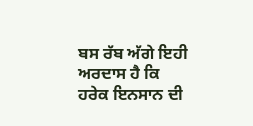ਬਸ ਰੱਬ ਅੱਗੇ ਇਹੀ ਅਰਦਾਸ ਹੈ ਕਿ ਹਰੇਕ ਇਨਸਾਨ ਦੀ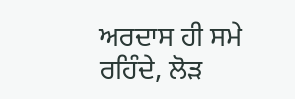ਅਰਦਾਸ ਹੀ ਸਮੇ ਰਹਿੰਦੇ, ਲੋੜ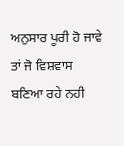ਅਨੁਸਾਰ ਪੂਰੀ ਹੋ ਜਾਵੇ ਤਾਂ ਜੋ ਵਿਸ਼ਵਾਸ ਬਣਿਆ ਰਹੇ ਨਹੀ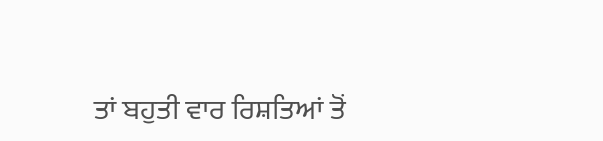ਤਾਂ ਬਹੁਤੀ ਵਾਰ ਰਿਸ਼ਤਿਆਂ ਤੋਂ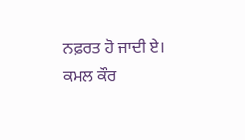ਨਫ਼ਰਤ ਹੋ ਜਾਦੀ ਏ।
ਕਮਲ ਕੌਰ